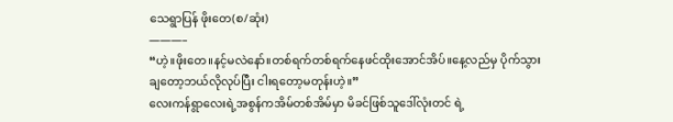သေရွာပြန် ဖိုးတေ(စ/ဆုံး)
———–
“ဟဲ့။ဖိုးတေ။နင့်မလဲနော်။တစ်ရက်တစ်ရက်နေဖင်ထိုးအောင်အိပ်။နေ့လည်မှ ပိုက်သွားချတော့ဘယ်လိုလုပ်ပြီး ငါးရတော့မတုန်းဟဲ့။”
လေးကန်ရွာလေးရဲ့အစွန်ကအိမ်တစ်အိမ်မှာ မိခင်ဖြစ်သူဒေါ်လုံးတင် ရဲ့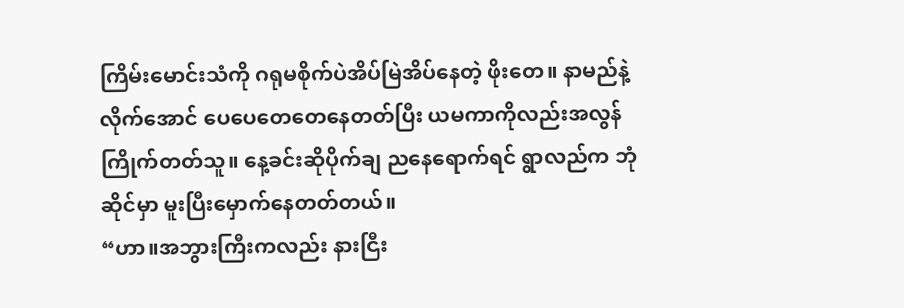ကြိမ်းမောင်းသံကို ဂရုမစိုက်ပဲအိပ်မြဲအိပ်နေတဲ့ ဖိုးတေ။ နာမည်နဲ့လိုက်အောင် ပေပေတေတေနေတတ်ပြီး ယမကာကိုလည်းအလွန်ကြိုက်တတ်သူ။ နေ့ခင်းဆိုပိုက်ချ ညနေရောက်ရင် ရွာလည်က ဘုံဆိုင်မှာ မူးပြီးမှောက်နေတတ်တယ်။
“ဟာ။အဘွားကြီးကလည်း နားငြီး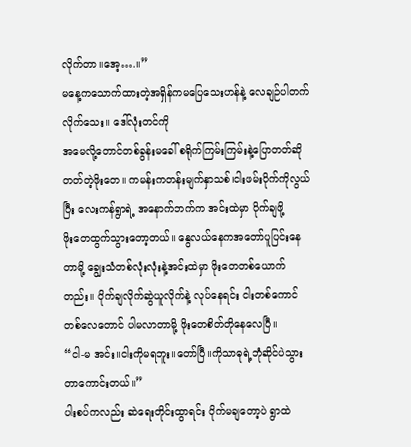လိုက်တာ။အေ့….။”
မနေ့ကသောက်ထားတဲ့အရှိန်ကမပြေသေးဟန်နဲ့ လေချဉ်ပါတက်လိုက်သေး။ ဒေါ်လုံးတင်ကို
အမေလို့တောင်တစ်ခွန်းမခေါ် စရိုက်ကြမ်းကြမ်းနဲ့ပြောတတ်ဆိုတတ်တဲ့ဖိုးတေ။ ကမန်းကတန်းမျက်နှာသစ်၊ငါးဖမ်းပိုက်ကိုလွယ်ပြီး လေးကန်ရွာရဲ့ အနောက်ဘက်က အင်းထဲမှာ ပိုက်ချဖို့
ဖိုးတေထွက်သွားတော့တယ်။ နွေလယ်နေကအတော်ပူပြင်းနေတာမို့ ချွေးသံတစ်လုံးလုံးနဲ့အင်းထဲမှာ ဖိုးတေတစ်ယောက်တည်း။ ပိုက်ချလိုက်ဆွဲယူလိုက်နဲ့ လုပ်နေရင်း ငါးတစ်ကောင်တစ်လေတောင် ပါမလာတာမို့ ဖိုးတေစိတ်တိုနေလေပြီ။
“ငါ-မ အင်း။ငါးကိုမရဘူး။တော်ပြီ။ကိုသာဓုရဲ့ဘုံဆိုင်ပဲသွားတာကောင်းတယ်။”
ပါးစပ်ကလည်း ဆဲရေးတိုင်းထွာရင်း ပိုက်မချတော့ပဲ ရွာထဲ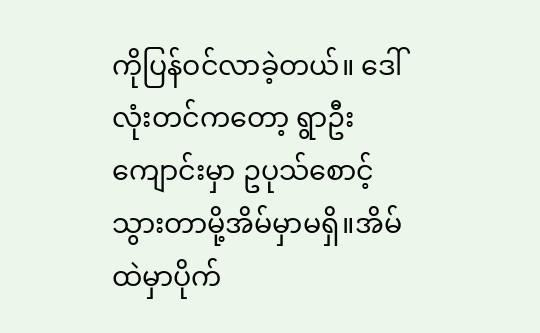ကိုပြန်ဝင်လာခဲ့တယ်။ ဒေါ်လုံးတင်ကတော့ ရွာဦးကျောင်းမှာ ဥပုသ်စောင့်သွားတာမို့အိမ်မှာမရှိ။အိမ်ထဲမှာပိုက်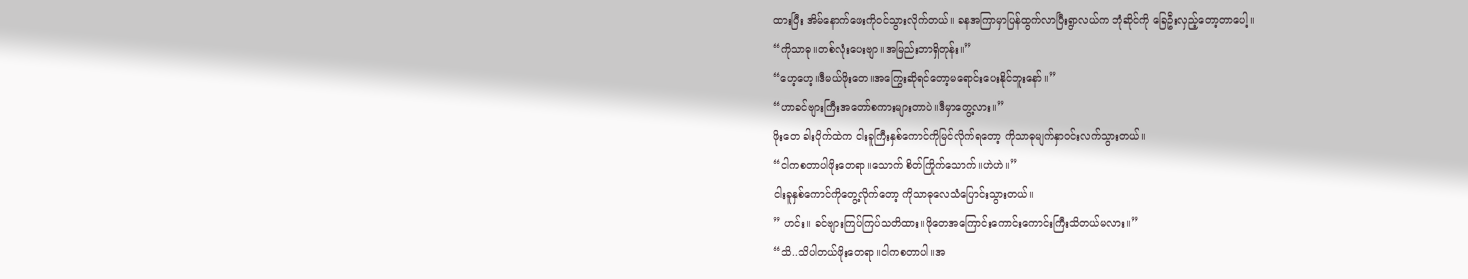ထားပြီး အိမ်နောက်ဖေးကိုဝင်သွားလိုက်တယ်။ ခနအကြာမှာပြန်ထွက်လာပြီးရွာလယ်က ဘုံဆိုင်ကို ခြေဦးလှည့်တော့တာပေါ့။
“ကိုသာဓု။တစ်လုံးပေးဗျာ။အမြည်းဘာရှိတုန်း။”
“ဟေ့ဟေ့။ဒီမယ်ဖိုးတေ။အကြွေးဆိုရင်တော့မရောင်းပေးနိုင်ဘူးနော်။”
“ဟာခင်ဗျားကြီးအတော်စကားများတာပဲ။ဒီမှာတွေ့လား။”
ဖိုးတေ ခါးပိုက်ထဲက ငါးခူကြီးနှစ်ကောင်ကိုမြင်လိုက်ရတော့ ကိုသာဓုမျက်နှာဝင်းလက်သွားတယ်။
“ငါကစတာပါဖိုးတေရာ။သောက် စိတ်ကြိုက်သောက်။ဟဲဟဲ။”
ငါးခူနှစ်ကောင်ကိုတွေ့လိုက်တော့ ကိုသာဓုလေသံပြောင်းသွားတယ်။
” ဟင်း။ ခင်ဗျားကြပ်ကြပ်သတိထား။ဖိုတေအကြောင်းကောင်းကောင်းကြီးသိတယ်မလား။”
“သိ..သိပါတယ်ဖိုးတေရာ။ငါကစတာပါ။အ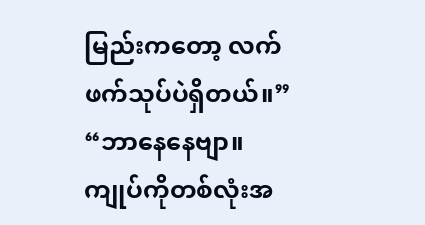မြည်းကတော့ လက်ဖက်သုပ်ပဲရှိတယ်။”
“ဘာနေနေဗျာ။ကျုပ်ကိုတစ်လုံးအ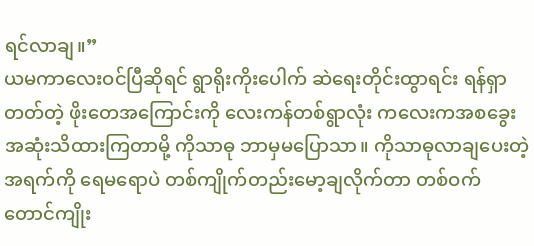ရင်လာချ။”
ယမကာလေးဝင်ပြီဆိုရင် ရွာရိုးကိုးပေါက် ဆဲရေးတိုင်းထွာရင်း ရန်ရှာတတ်တဲ့ ဖိုးတေအကြောင်းကို လေးကန်တစ်ရွာလုံး ကလေးကအစခွေးအဆုံးသိထားကြတာမို့ ကိုသာဓု ဘာမှမပြောသာ။ ကိုသာဓုလာချပေးတဲ့ အရက်ကို ရေမရောပဲ တစ်ကျိုက်တည်းမော့ချလိုက်တာ တစ်ဝက်တောင်ကျိုး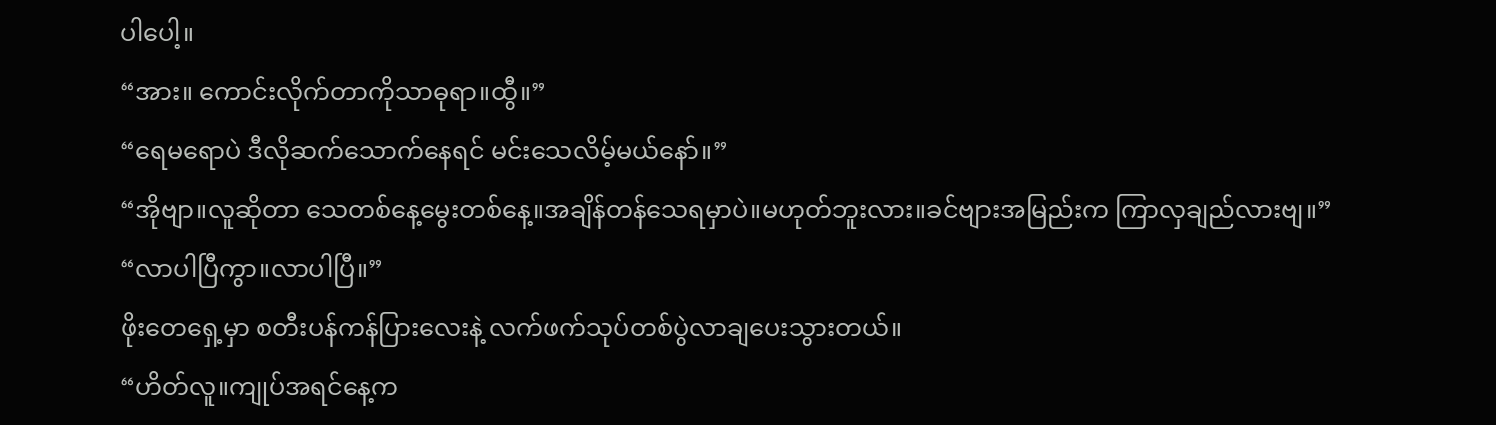ပါပေါ့။
“အား။ ကောင်းလိုက်တာကိုသာဓုရာ။ထွီ။”
“ရေမရောပဲ ဒီလိုဆက်သောက်နေရင် မင်းသေလိမ့်မယ်နော်။”
“အိုဗျာ။လူဆိုတာ သေတစ်နေ့မွေးတစ်နေ့။အချိန်တန်သေရမှာပဲ။မဟုတ်ဘူးလား။ခင်ဗျားအမြည်းက ကြာလှချည်လားဗျ။”
“လာပါပြီကွာ။လာပါပြီ။”
ဖိုးတေရှေ့မှာ စတီးပန်ကန်ပြားလေးနဲ့ လက်ဖက်သုပ်တစ်ပွဲလာချပေးသွားတယ်။
“ဟိတ်လူ။ကျုပ်အရင်နေ့က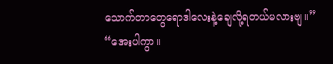သောက်တာတွေရောဒါလေးနဲ့ချေလို့ရတယ်မလားဗျ။”
“အေးပါကွာ။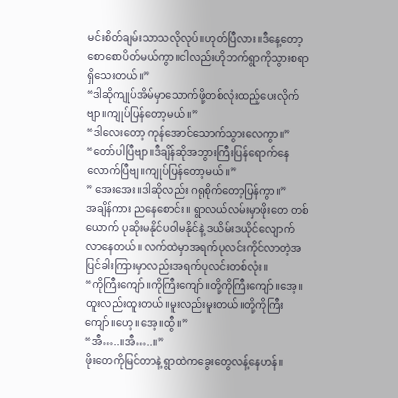မင်းစိတ်ချမ်းသာသလိုလုပ်။ဟုတ်ပြီလား။ဒီနေ့တော့စောစောပိတ်မယ်ကွာ။ငါလည်းဟိုဘက်ရွာကိုသွားစရာရှိသေးတယ်။”
“ဒါဆိုကျုပ်အိမ်မှာသောက်ဖို့တစ်လုံးထည့်ပေးလိုက်ဗျာ။ကျုပ်ပြန်တော့မယ်။”
“ဒါလေးတော့ ကုန်အောင်သောက်သွားလေကွာ။”
“တော်ပါပြီဗျာ။ဒီချိန်ဆိုအဘွားကြီးပြန်ရောက်နေလောက်ပြီဗျ။ကျုပ်ပြန်တော့မယ်။”
” အေးအေး။ဒါဆိုလည်း ဂရုစိုက်တော့ပြန်ကွာ။”
အချိန်ကား ညနေစောင်း။ ရွာလယ်လမ်းမှာဖိုးတေ တစ်ယောက် ပုဆိုးမနိုင်ပဝါမနိုင်နဲ့ ဒယိမ်းဒယိုင်လျောက်လာနေတယ်။ လက်ထဲမှာအရက်ပုလင်းကိုင်လာတဲ့အပြင်ခါးကြားမှာလည်းအရက်ပုလင်းတစ်လုံး။
“ကိုကြီးကျော်။ကိုကြီးကျော်။တို့ကိုကြီးကျော်။အေ့။ ထူးလည်းထူးတယ်။မူးလည်းမူးတယ်။တို့ကိုကြီးကျော်။ဟေ့။အေ့။ထွီ။”
“အီ…..။အီ…..။”
ဖိုးတေကိုမြင်တာနဲ့ ရွာထဲကခွေးတွေလန့်နေဟန်။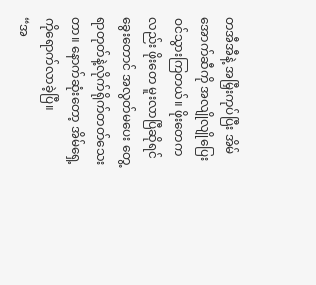တအီအီနဲ့ အမြှီးကုပ်ပြီး အိမ်အောက်ဆီကို အလျိုလျိုပြေးဝင်သွားကြတယ်။ ဖိုးတေကလည်း ဖိုးတေ မူးလာပြီဆိုရင် ခွေးတောင် အလွတ်မပေး တွေ့ရာတုတ်နဲ့လိုက်ရိုက်တတ်သေးတာ။ နောက်ဆုံးတော့ အိမ်ရှေ့ကိုရောက်လာခဲ့ပြီ။
“အ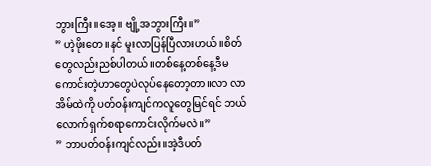ဘွားကြီး။အေ့။ ဗျို့အဘွားကြီး။”
” ဟဲ့ဖိုးတေ။နင် မူးလာပြန်ပြီလားဟယ်။စိတ်တွေလည်းညစ်ပါတယ်။တစ်နေ့တစ်နေ့ဒီမကောင်းတဲ့ဟာတွေပဲလုပ်နေတော့တာ။လာ လာ အိမ်ထဲကို ပတ်ဝန်းကျင်ကလူတွေမြင်ရင် ဘယ်လောက်ရှက်စရာကောင်းလိုက်မလဲ။”
” ဘာပတ်ဝန်းကျင်လည်း။အဲ့ဒီပတ်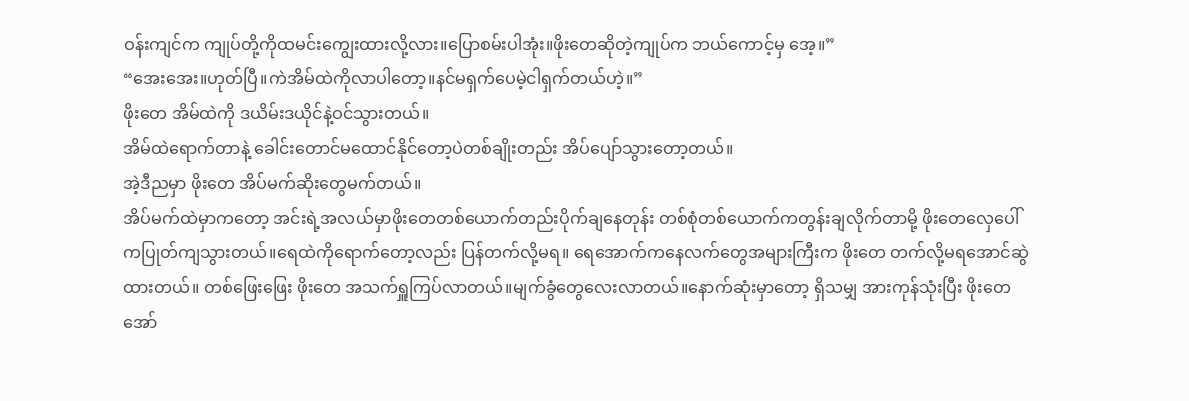ဝန်းကျင်က ကျုပ်တို့ကိုထမင်းကျွေးထားလို့လား။ပြောစမ်းပါအုံး။ဖိုးတေဆိုတဲ့ကျုပ်က ဘယ်ကောင့်မှ အေ့။”
“အေးအေး။ဟုတ်ပြီ။ကဲအိမ်ထဲကိုလာပါတော့။နင်မရှက်ပေမဲ့ငါရှက်တယ်ဟဲ့။”
ဖိုးတေ အိမ်ထဲကို ဒယိမ်းဒယိုင်နဲ့ဝင်သွားတယ်။
အိမ်ထဲရောက်တာနဲ့ ခေါင်းတောင်မထောင်နိုင်တော့ပဲတစ်ချိုးတည်း အိပ်ပျော်သွားတော့တယ်။
အဲ့ဒီညမှာ ဖိုးတေ အိပ်မက်ဆိုးတွေမက်တယ်။
အိပ်မက်ထဲမှာကတော့ အင်းရဲ့အလယ်မှာဖိုးတေတစ်ယောက်တည်းပိုက်ချနေတုန်း တစ်စုံတစ်ယောက်ကတွန်းချလိုက်တာမို့ ဖိုးတေလှေပေါ်ကပြုတ်ကျသွားတယ်။ရေထဲကိုရောက်တော့လည်း ပြန်တက်လို့မရ။ ရေအောက်ကနေလက်တွေအများကြီးက ဖိုးတေ တက်လို့မရအောင်ဆွဲထားတယ်။ တစ်ဖြေးဖြေး ဖိုးတေ အသက်ရှူကြပ်လာတယ်။မျက်ခွံတွေလေးလာတယ်။နောက်ဆုံးမှာတော့ ရှိသမျှ အားကုန်သုံးပြီး ဖိုးတေ အော်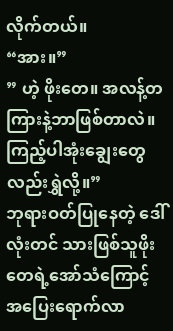လိုက်တယ်။
“အား။”
” ဟဲ့ ဖိုးတေ။ အလန့်တကြားနဲ့ဘာဖြစ်တာလဲ။ကြည့်ပါအုံးချွေးတွေလည်းရွှဲလို့။”
ဘုရားဝတ်ပြုနေတဲ့ ဒေါ်လုံးတင် သားဖြစ်သူဖိုးတေရဲ့အော်သံကြောင့် အပြေးရောက်လာ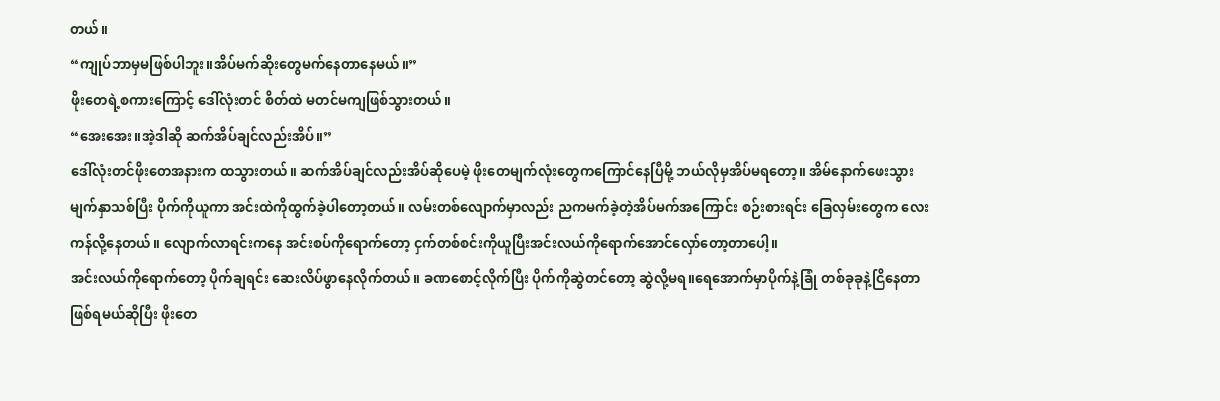တယ်။
“ကျုပ်ဘာမှမဖြစ်ပါဘူး။အိပ်မက်ဆိုးတွေမက်နေတာနေမယ်။”
ဖိုးတေရဲ့စကားကြောင့် ဒေါ်လုံးတင် စိတ်ထဲ မတင်မကျဖြစ်သွားတယ်။
“အေးအေး။အဲ့ဒါဆို ဆက်အိပ်ချင်လည်းအိပ်။”
ဒေါ်လုံးတင်ဖိုးတေအနားက ထသွားတယ်။ ဆက်အိပ်ချင်လည်းအိပ်ဆိုပေမဲ့ ဖိုးတေမျက်လုံးတွေကကြောင်နေပြီမို့ ဘယ်လိုမှအိပ်မရတော့။ အိမ်နောက်ဖေးသွား မျက်နှာသစ်ပြီး ပိုက်ကိုယူကာ အင်းထဲကိုထွက်ခဲ့ပါတော့တယ်။ လမ်းတစ်လျောက်မှာလည်း ညကမက်ခဲ့တဲ့အိပ်မက်အကြောင်း စဉ်းစားရင်း ခြေလှမ်းတွေက လေးကန်လို့နေတယ်။ လျောက်လာရင်းကနေ အင်းစပ်ကိုရောက်တော့ ငှက်တစ်စင်းကိုယူပြီးအင်းလယ်ကိုရောက်အောင်လှော်တော့တာပေါ့။
အင်းလယ်ကိုရောက်တော့ ပိုက်ချရင်း ဆေးလိပ်ဖွာနေလိုက်တယ်။ ခဏစောင့်လိုက်ပြီး ပိုက်ကိုဆွဲတင်တော့ ဆွဲလို့မရ။ရေအောက်မှာပိုက်နဲ့ခြုံ တစ်ခုခုနဲ့ငြိနေတာဖြစ်ရမယ်ဆိုပြီး ဖိုးတေ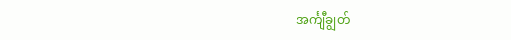အင်္ကျီချွတ်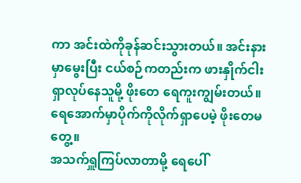ကာ အင်းထဲကိုခုန်ဆင်းသွားတယ်။ အင်းနားမှာမွေးပြီး ငယ်စဉ်ကတည်းက ဖားနှိုက်ငါးရှာလုပ်နေသူမို့ ဖိုးတေ ရေကူးကျွမ်းတယ်။ ရေအောက်မှာပိုက်ကိုလိုက်ရှာပေမဲ့ ဖိုးတေမတွေ့။
အသက်ရှူကြပ်လာတာမို့ ရေပေါ်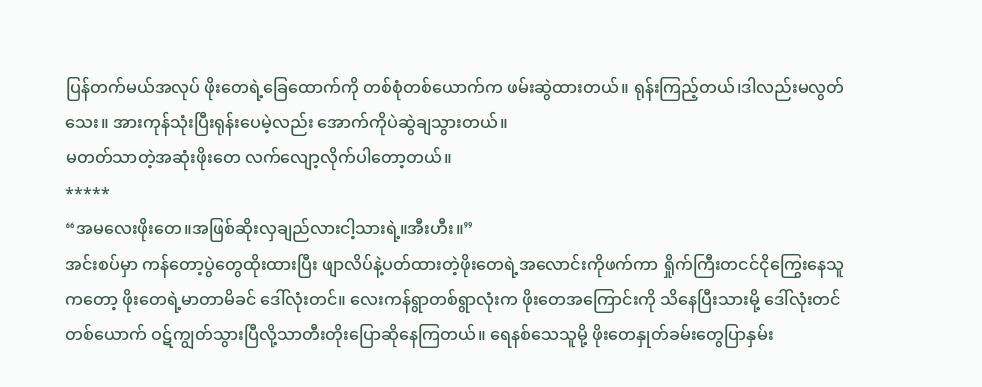ပြန်တက်မယ်အလုပ် ဖိုးတေရဲ့ခြေထောက်ကို တစ်စုံတစ်ယောက်က ဖမ်းဆွဲထားတယ်။ ရုန်းကြည့်တယ်၊ဒါလည်းမလွတ်သေး။ အားကုန်သုံးပြီးရုန်းပေမဲ့လည်း အောက်ကိုပဲဆွဲချသွားတယ်။
မတတ်သာတဲ့အဆုံးဖိုးတေ လက်လျော့လိုက်ပါတော့တယ်။
*****
“အမလေးဖိုးတေ။အဖြစ်ဆိုးလှချည်လားငါ့သားရဲ့။အီးဟီး။”
အင်းစပ်မှာ ကန်တော့ပွဲတွေထိုးထားပြီး ဖျာလိပ်နဲ့ပတ်ထားတဲ့ဖိုးတေရဲ့အလောင်းကိုဖက်ကာ ရှိုက်ကြီးတငင်ငိုကြွေးနေသူကတော့ ဖိုးတေရဲ့မာတာမိခင် ဒေါ်လုံးတင်။ လေးကန်ရွာတစ်ရွာလုံးက ဖိုးတေအကြောင်းကို သိနေပြီးသားမို့ ဒေါ်လုံးတင်တစ်ယောက် ဝဋ်ကျွတ်သွားပြီလို့သာတီးတိုးပြောဆိုနေကြတယ်။ ရေနစ်သေသူမို့ ဖိုးတေနှုတ်ခမ်းတွေပြာနှမ်း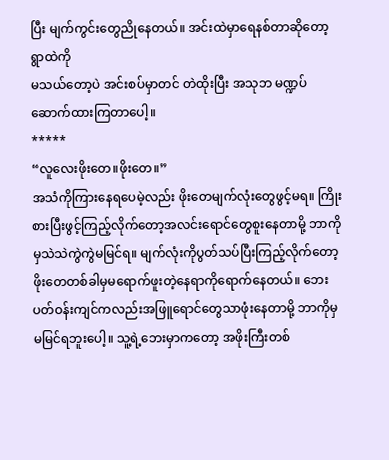ပြီး မျက်ကွင်းတွေညိုနေတယ်။ အင်းထဲမှာရေနစ်တာဆိုတော့ ရွာထဲကို
မသယ်တော့ပဲ အင်းစပ်မှာတင် တဲထိုးပြီး အသုဘ မဏ္ဍပ်ဆောက်ထားကြတာပေါ့။
*****
“လူလေးဖိုးတေ။ဖိုးတေ။”
အသံကိုကြားနေရပေမဲ့လည်း ဖိုးတေမျက်လုံးတွေဖွင့်မရ။ ကြိုးစားပြီးဖွင့်ကြည့်လိုက်တော့အလင်းရောင်တွေစူးနေတာမို့ ဘာကိုမှသဲသဲကွဲကွဲမမြင်ရ။ မျက်လုံးကိုပွတ်သပ်ပြီးကြည့်လိုက်တော့ ဖိုးတေတစ်ခါမှမရောက်ဖူးတဲ့နေရာကိုရောက်နေတယ်။ ဘေးပတ်ဝန်းကျင်ကလည်းအဖြူရောင်တွေသာဖုံးနေတာမို့ ဘာကိုမှမမြင်ရဘူးပေါ့။ သူ့ရဲ့ဘေးမှာကတော့ အဖိုးကြီးတစ်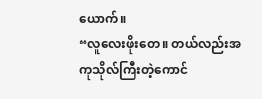ယောက်။
“လူလေးဖိုးတေ။ တယ်လည်းအကုသိုလ်ကြီးတဲ့ကောင်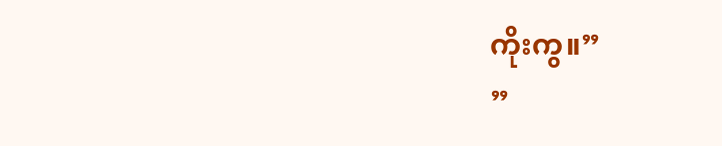ကိုးကွ။”
”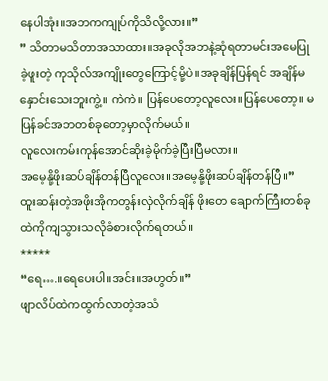နေပါအုံး။အဘကကျုပ်ကိုသိလို့လား။”
” သိတာမသိတာအသာထား။အခုလိုအဘနဲ့ဆုံရတာမင်းအမေပြုခဲ့ဖူးတဲ့ ကုသိုလ်အကျိုးတွေကြောင့်မို့ပဲ။အခုချိန်ပြန်ရင် အချိန်မနှောင်းသေးဘူးကွဲ့။ ကဲကဲ။ ပြန်ပေတော့လူလေး။ပြန်ပေတော့။ မပြန်ခင်အဘတစ်ခုတော့မှာလိုက်မယ်။
လူလေးကမ်းကုန်အောင်ဆိုးခဲ့မိုက်ခဲ့ပြီးပြီမလား။
အမေ့နို့ဖိုးဆပ်ချိန်တန်ပြီလူလေး။အမေ့နို့ဖိုးဆပ်ချိန်တန်ပြီ။”
ထူးဆန်းတဲ့အဖိုးအိုကတွန်းလှဲလိုက်ချိန် ဖိုးတေ ချောက်ကြီးတစ်ခုထဲကိုကျသွားသလိုခံစားလိုက်ရတယ်။
*****
“ရေ….။ရေပေးပါ။အင်း။အဟွတ်။”
ဖျာလိပ်ထဲကထွက်လာတဲ့အသံ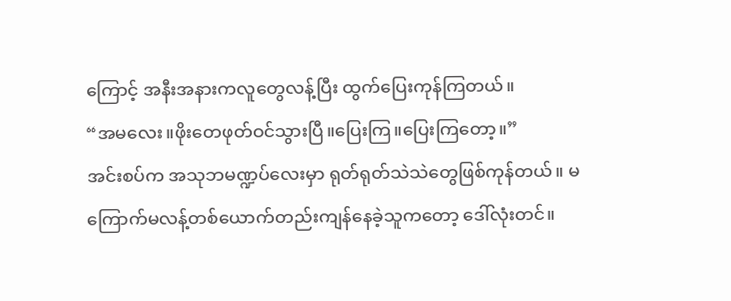ကြောင့် အနီးအနားကလူတွေလန့်ပြီး ထွက်ပြေးကုန်ကြတယ်။
“အမလေး။ဖိုးတေဖုတ်ဝင်သွားပြီ။ပြေးကြ။ပြေးကြတော့။”
အင်းစပ်က အသုဘမဏ္ဍပ်လေးမှာ ရုတ်ရုတ်သဲသဲတွေဖြစ်ကုန်တယ်။ မကြောက်မလန့်တစ်ယောက်တည်းကျန်နေခဲ့သူကတော့ ဒေါ်လုံးတင်။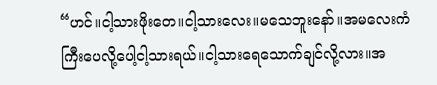“ဟင်။ငါ့သားဖိုးတေ။ငါ့သားလေး။မသေဘူးနော်။အမလေးကံကြီးပေလို့ပေါ့ငါ့သားရယ်။ငါ့သားရေသောက်ချင်လို့လား။အ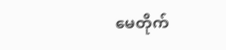မေတိုက်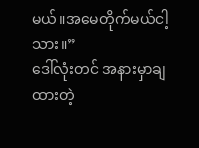မယ်။အမေတိုက်မယ်ငါ့သား။”
ဒေါ်လုံးတင် အနားမှာချထားတဲ့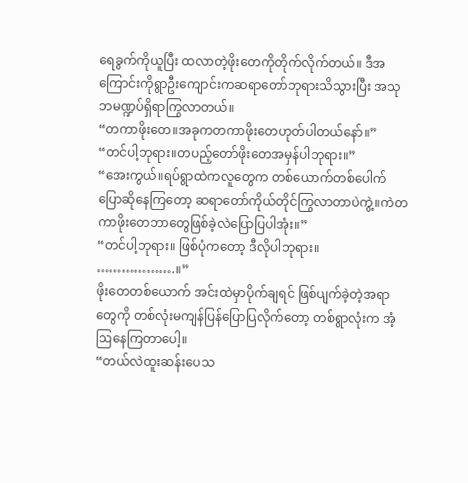ရေခွက်ကိုယူပြီး ထလာတဲ့ဖိုးတေကိုတိုက်လိုက်တယ်။ ဒီအကြောင်းကိုရွာဦးကျောင်းကဆရာတော်ဘုရားသိသွားပြီး အသုဘမဏ္ဍပ်ရှိရာကြွလာတယ်။
“တကာဖိုးတေ။အခုကတကာဖိုးတေဟုတ်ပါတယ်နော်။”
“တင်ပါ့ဘုရား။တပည့်တော်ဖိုးတေအမှန်ပါဘုရား။”
“အေးကွယ်။ရပ်ရွာထဲကလူတွေက တစ်ယောက်တစ်ပေါက်ပြောဆိုနေကြတော့ ဆရာတော်ကိုယ်တိုင်ကြွလာတာပဲကွဲ့။ကဲတကာဖိုးတေဘာတွေဖြစ်ခဲ့လဲပြောပြပါအုံး။”
“တင်ပါ့ဘုရား။ ဖြစ်ပုံကတော့ ဒီလိုပါဘုရား။
……………….။”
ဖိုးတေတစ်ယောက် အင်းထဲမှာပိုက်ချရင် ဖြစ်ပျက်ခဲ့တဲ့အရာတွေကို တစ်လုံးမကျန်ပြန်ပြောပြလိုက်တော့ တစ်ရွာလုံးက အံ့ဩနေကြတာပေါ့။
“တယ်လဲထူးဆန်းပေသ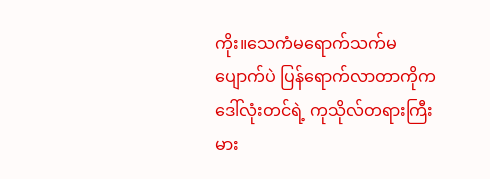ကိုး။သေကံမရောက်သက်မပျောက်ပဲ ပြန်ရောက်လာတာကိုက ဒေါ်လုံးတင်ရဲ့ ကုသိုလ်တရားကြီးမား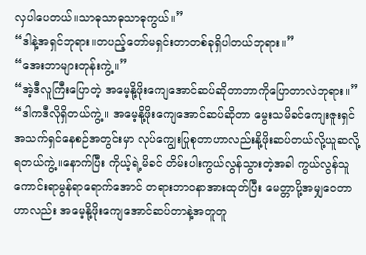လှပါပေတယ်။သာဓုသာဓုသာဓုကွယ်။”
“ဒါနဲ့အရှင်ဘုရား။တပည့်တော်မရှင်းတာတစ်ခုရှိပါတယ်ဘုရား။”
“အေးဘာများတုန်းကွဲ့။”
“အဲ့ဒီလူကြီးပြောတဲ့ အမေ့နို့ဖိုးကျေအောင်ဆပ်ဆိုတာဘာကိုပြောတာလဲဘုရား။”
“ဒါကဒီလိုရှိတယ်ကွဲ့။ အမေ့နို့ဖိုးကျေအောင်ဆပ်ဆိုတာ မွေးသမိခင်ကျေးဇူးရှင် အသက်ရှင်နေစဉ်အတွင်းမှာ လုပ်ကျွေးပြုစုတာဟာလည်းနို့ဖိုးဆပ်တယ်လို့ယူဆလို့ရတယ်ကွဲ့။နောက်ပြီး ကိုယ့်ရဲ့မိခင် တိမ်းပါးကွယ်လွန်သွားတဲ့အခါ ကွယ်လွန်သူကောင်းရာမွန်ရာရောက်အောင် တရားဘာဝနာအားထုတ်ပြီး မေတ္တာပို့အမျှဝေတာဟာလည်း အမေ့နို့ဖိုးကျေအောင်ဆပ်တာနဲ့အတူတူ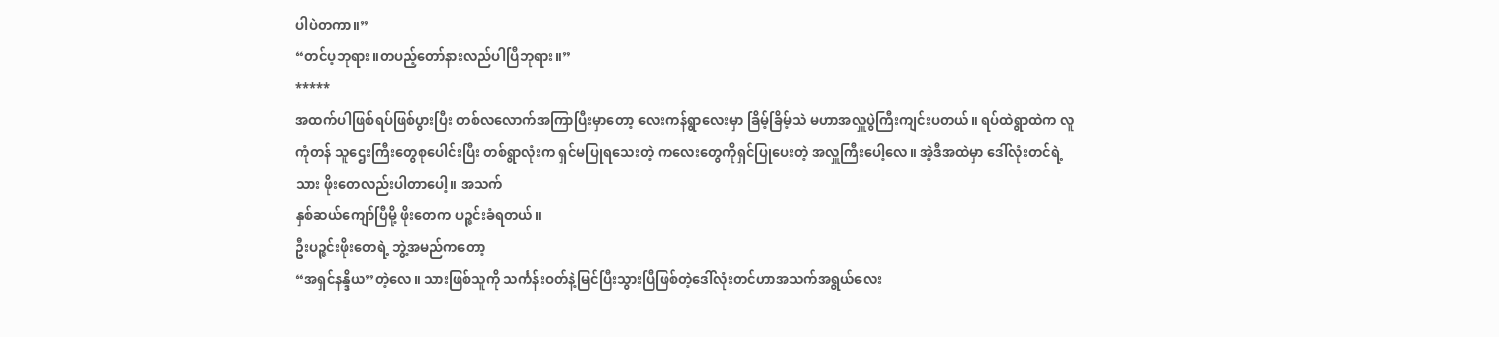ပါပဲတကာ။”
“တင်ပ့ဘုရား။တပည့်တော်နားလည်ပါပြီဘုရား။”
*****
အထက်ပါဖြစ်ရပ်ဖြစ်ပွားပြီး တစ်လလောက်အကြာပြီးမှာတော့ လေးကန်ရွာလေးမှာ ခြိမ့်ခြိမ့်သဲ မဟာအလှူပွဲကြီးကျင်းပတယ်။ ရပ်ထဲရွာထဲက လူကုံတန် သူဌေးကြီးတွေစုပေါင်းပြီး တစ်ရွာလုံးက ရှင်မပြုရသေးတဲ့ ကလေးတွေကိုရှင်ပြုပေးတဲ့ အလှူကြီးပေါ့လေ။ အဲ့ဒီအထဲမှာ ဒေါ်လုံးတင်ရဲ့သား ဖိုးတေလည်းပါတာပေါ့။ အသက်
နှစ်ဆယ်ကျော်ပြီမို့ ဖိုးတေက ပဉ္ဇင်းခံရတယ်။
ဦးပဉ္ဇင်းဖိုးတေရဲ့ ဘွဲ့အမည်ကတော့
“အရှင်နန္ဒိယ”တဲ့လေ။ သားဖြစ်သူကို သင်္ကန်းဝတ်နဲ့မြင်ပြီးသွားပြီဖြစ်တဲ့ဒေါ်လုံးတင်ဟာအသက်အရွယ်လေး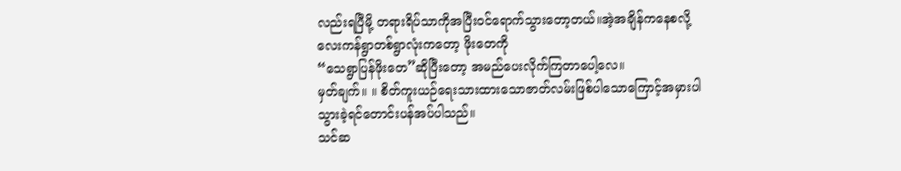လည်းရပြီမို့ တရားရိပ်သာကိုအပြီးဝင်ရောက်သွားတော့တယ်။အဲ့အချိန်ကနေစလို့
လေးကန်ရွာတစ်ရွာလုံးကတော့ ဖိုးတေကို
“သေရွာပြန်ဖိုးတေ”ဆိုပြီးတော့ အမည်ပေးလိုက်ကြတာပေါ့လေ။
မှတ်ချက်။ ။ စိတ်ကူးယဉ်ရေးသားထားသောဇာတ်လမ်းဖြစ်ပါသောကြောင့်အမှားပါသွားခဲ့ရင်တောင်းပန်အပ်ပါသည်။
သင်ဆ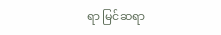ရာ မြင်ဆရာ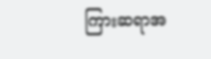ကြားဆရာအ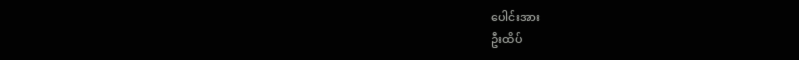ပေါင်းအား
ဦးထိပ်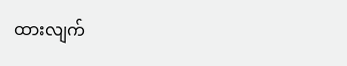ထားလျက်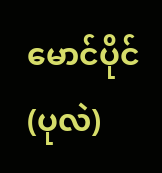မောင်ပိုင်(ပုလဲ)